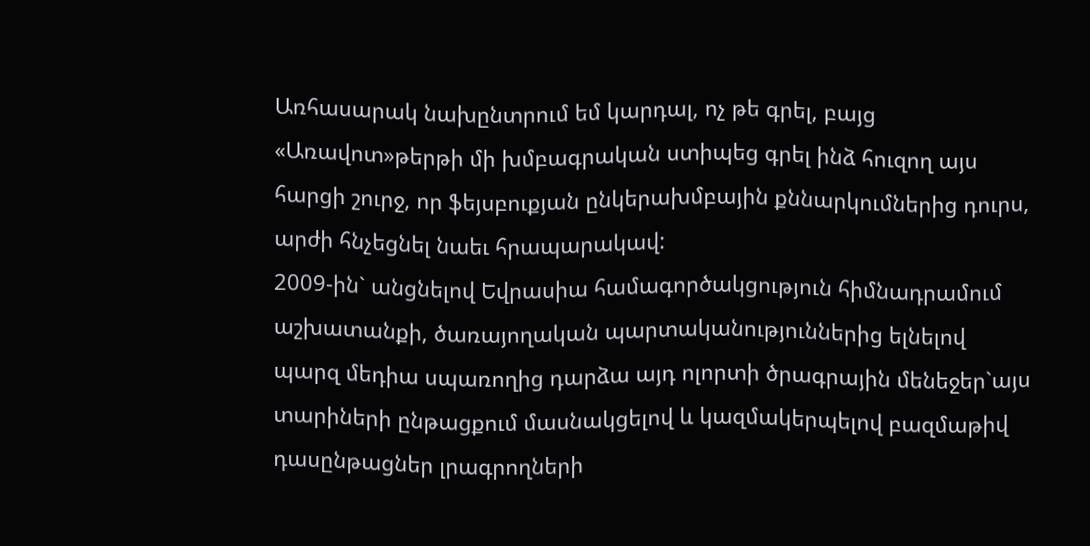Առհասարակ նախընտրում եմ կարդալ, ոչ թե գրել, բայց «Առավոտ»թերթի մի խմբագրական ստիպեց գրել ինձ հուզող այս հարցի շուրջ, որ ֆեյսբուքյան ընկերախմբային քննարկումներից դուրս, արժի հնչեցնել նաեւ հրապարակավ:
2009-ին` անցնելով Եվրասիա համագործակցություն հիմնադրամում աշխատանքի, ծառայողական պարտականություններից ելնելով պարզ մեդիա սպառողից դարձա այդ ոլորտի ծրագրային մենեջեր`այս տարիների ընթացքում մասնակցելով և կազմակերպելով բազմաթիվ դասընթացներ լրագրողների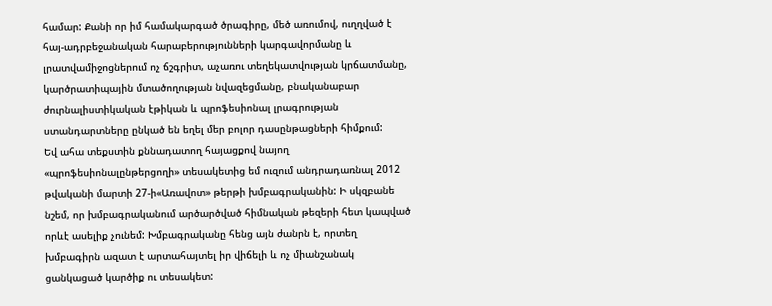համար: Քանի որ իմ համակարգած ծրագիրը, մեծ առումով, ուղղված է հայ-ադրբեջանական հարաբերությունների կարգավորմանը և լրատվամիջոցներում ոչ ճշգրիտ, աչառու տեղեկատվության կրճատմանը, կարծրատիպային մտածողության նվազեցմանը, բնականաբար ժուրնալիստիկական էթիկան և պրոֆեսիոնալ լրագրության ստանդարտները ընկած են եղել մեր բոլոր դասընթացների հիմքում:
Եվ ահա տեքստին քննադատող հայացքով նայող «պրոֆեսիոնալընթերցողի» տեսակետից եմ ուզում անդրադառնալ 2012 թվականի մարտի 27-ի«Առավոտ» թերթի խմբագրականին: Ի սկզբանե նշեմ, որ խմբագրականում արծարծված հիմնական թեզերի հետ կապված որևէ ասելիք չունեմ: Խմբագրականը հենց այն ժանրն է, որտեղ խմբագիրն ազատ է արտահայտել իր վիճելի և ոչ միանշանակ ցանկացած կարծիք ու տեսակետ: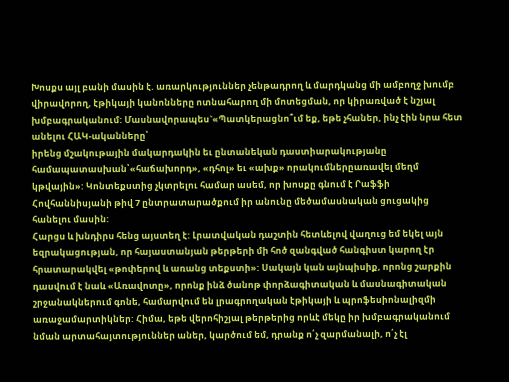Խոսքս այլ բանի մասին է. առարկություններ չենթադրող և մարդկանց մի ամբողջ խումբ վիրավորող, էթիկայի կանոնները ոտնահարող մի մոտեցման, որ կիրառված է նշյալ խմբագրականում: Մասնավորապես`«Պատկերացնո՞ւմ եք, եթե չհաներ, ինչ էին նրա հետ անելու ՀԱԿ-ականները՝
իրենց մշակութային մակարդակին եւ ընտանեկան դաստիարակությանը համապատասխան՝«հաճախորդ», «դհոլ» եւ «ախք» որակումներըառավել մեղմ կթվային»: Կոնտեքստից չկտրելու համար ասեմ, որ խոսքը գնում է Րաֆֆի Հովհաննիսյանի թիվ 7 ընտրատարածքում իր անունը մեծամասնական ցուցակից հանելու մասին:
Հարցս և խնդիրս հենց այստեղ է: Լրատվական դաշտին հետևելով վաղուց եմ եկել այն եզրակացության, որ հայաստանյան թերթերի մի հոծ զանգված հանգիստ կարող էր հրատարակվել «թոփերով և առանց տեքստի»: Սակայն կան այնպիսիք, որոնց շարքին դասվում է նաև «Առավոտը», որոնք ինձ ծանոթ փորձագիտական և մասնագիտական շրջանակներում գոնե, համարվում են լրագրողական էթիկայի և պրոֆեսիոնալիզմի առաջամարտիկներ: Հիմա, եթե վերոհիշյալ թերթերից որևէ մեկը իր խմբագրականում նման արտահայտություններ աներ, կարծում եմ, դրանք ո՛չ զարմանալի, ո՛չ էլ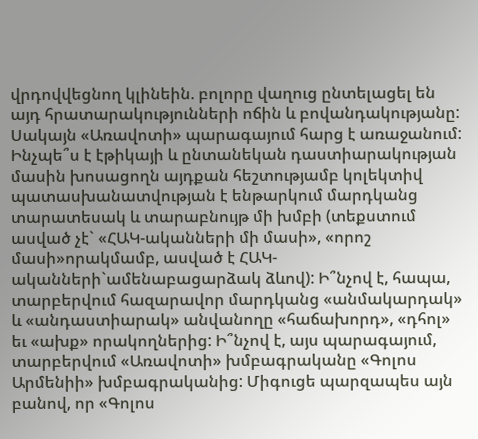վրդովվեցնող կլինեին. բոլորը վաղուց ընտելացել են այդ հրատարակությունների ոճին և բովանդակությանը: Սակայն «Առավոտի» պարագայում հարց է առաջանում: Ինչպե՞ս է էթիկայի և ընտանեկան դաստիարակության մասին խոսացողն այդքան հեշտությամբ կոլեկտիվ պատասխանատվության է ենթարկում մարդկանց տարատեսակ և տարաբնույթ մի խմբի (տեքստում ասված չէ` «ՀԱԿ-ականների մի մասի», «որոշ մասի»որակմամբ, ասված է ՀԱԿ-ականների`ամենաբացարձակ ձևով): Ի՞նչով է, հապա, տարբերվում հազարավոր մարդկանց «անմակարդակ» և «անդաստիարակ» անվանողը «հաճախորդ», «դհոլ» եւ «ախք» որակողներից: Ի՞նչով է, այս պարագայում, տարբերվում «Առավոտի» խմբագրականը «Գոլոս Արմենիի» խմբագրականից: Միգուցե պարզապես այն բանով, որ «Գոլոս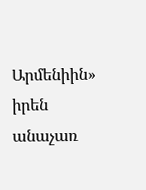Արմենիին» իրեն անաչառ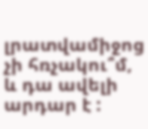լրատվամիջոց չի հռչակու՞մ, և դա ավելի արդար է :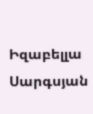Իզաբելլա Սարգսյան